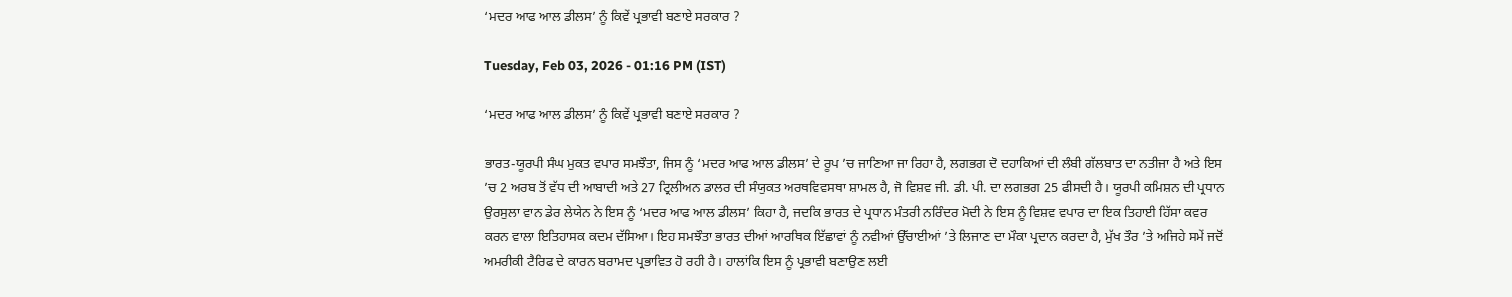‘ਮਦਰ ਆਫ ਆਲ ਡੀਲਸ’ ਨੂੰ ਕਿਵੇਂ ਪ੍ਰਭਾਵੀ ਬਣਾਏ ਸਰਕਾਰ ?

Tuesday, Feb 03, 2026 - 01:16 PM (IST)

‘ਮਦਰ ਆਫ ਆਲ ਡੀਲਸ’ ਨੂੰ ਕਿਵੇਂ ਪ੍ਰਭਾਵੀ ਬਣਾਏ ਸਰਕਾਰ ?

ਭਾਰਤ-ਯੂਰਪੀ ਸੰਘ ਮੁਕਤ ਵਪਾਰ ਸਮਝੌਤਾ, ਜਿਸ ਨੂੰ ‘ਮਦਰ ਆਫ ਆਲ ਡੀਲਸ’ ਦੇ ਰੂਪ ’ਚ ਜਾਣਿਆ ਜਾ ਰਿਹਾ ਹੈ, ਲਗਭਗ ਦੋ ਦਹਾਕਿਆਂ ਦੀ ਲੰਬੀ ਗੱਲਬਾਤ ਦਾ ਨਤੀਜਾ ਹੈ ਅਤੇ ਇਸ ’ਚ 2 ਅਰਬ ਤੋਂ ਵੱਧ ਦੀ ਆਬਾਦੀ ਅਤੇ 27 ਟ੍ਰਿਲੀਅਨ ਡਾਲਰ ਦੀ ਸੰਯੁਕਤ ਅਰਥਵਿਵਸਥਾ ਸ਼ਾਮਲ ਹੈ, ਜੋ ਵਿਸ਼ਵ ਜੀ. ਡੀ. ਪੀ. ਦਾ ਲਗਭਗ 25 ਫੀਸਦੀ ਹੈ। ਯੂਰਪੀ ਕਮਿਸ਼ਨ ਦੀ ਪ੍ਰਧਾਨ ਉਰਸੁਲਾ ਵਾਨ ਡੇਰ ਲੇਯੇਨ ਨੇ ਇਸ ਨੂੰ ‘ਮਦਰ ਆਫ ਆਲ ਡੀਲਸ’ ਕਿਹਾ ਹੈ, ਜਦਕਿ ਭਾਰਤ ਦੇ ਪ੍ਰਧਾਨ ਮੰਤਰੀ ਨਰਿੰਦਰ ਮੋਦੀ ਨੇ ਇਸ ਨੂੰ ਵਿਸ਼ਵ ਵਪਾਰ ਦਾ ਇਕ ਤਿਹਾਈ ਹਿੱਸਾ ਕਵਰ ਕਰਨ ਵਾਲਾ ਇਤਿਹਾਸਕ ਕਦਮ ਦੱਸਿਆ। ਇਹ ਸਮਝੌਤਾ ਭਾਰਤ ਦੀਆਂ ਆਰਥਿਕ ਇੱਛਾਵਾਂ ਨੂੰ ਨਵੀਆਂ ਉੱਚਾਈਆਂ ’ਤੇ ਲਿਜਾਣ ਦਾ ਮੌਕਾ ਪ੍ਰਦਾਨ ਕਰਦਾ ਹੈ, ਮੁੱਖ ਤੌਰ ’ਤੇ ਅਜਿਹੇ ਸਮੇਂ ਜਦੋਂ ਅਮਰੀਕੀ ਟੈਰਿਫ ਦੇ ਕਾਰਨ ਬਰਾਮਦ ਪ੍ਰਭਾਵਿਤ ਹੋ ਰਹੀ ਹੈ। ਹਾਲਾਂਕਿ ਇਸ ਨੂੰ ਪ੍ਰਭਾਵੀ ਬਣਾਉਣ ਲਈ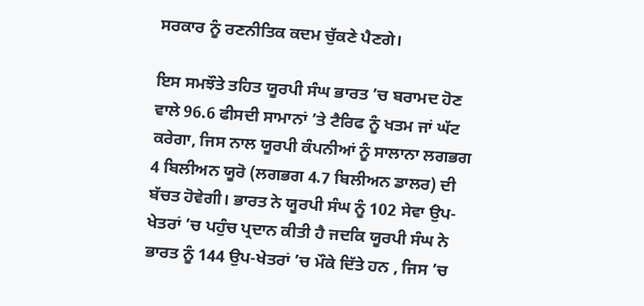ਸਰਕਾਰ ਨੂੰ ਰਣਨੀਤਿਕ ਕਦਮ ਚੁੱਕਣੇ ਪੈਣਗੇ।

ਇਸ ਸਮਝੌਤੇ ਤਹਿਤ ਯੂਰਪੀ ਸੰਘ ਭਾਰਤ ’ਚ ਬਰਾਮਦ ਹੋਣ ਵਾਲੇ 96.6 ਫੀਸਦੀ ਸਾਮਾਨਾਂ ’ਤੇ ਟੈਰਿਫ ਨੂੰ ਖਤਮ ਜਾਂ ਘੱਟ ਕਰੇਗਾ, ਜਿਸ ਨਾਲ ਯੂਰਪੀ ਕੰਪਨੀਆਂ ਨੂੰ ਸਾਲਾਨਾ ਲਗਭਗ 4 ਬਿਲੀਅਨ ਯੂਰੋ (ਲਗਭਗ 4.7 ਬਿਲੀਅਨ ਡਾਲਰ) ਦੀ ਬੱਚਤ ਹੋਵੇਗੀ। ਭਾਰਤ ਨੇ ਯੂਰਪੀ ਸੰਘ ਨੂੰ 102 ਸੇਵਾ ਉਪ-ਖੇਤਰਾਂ ’ਚ ਪਹੁੰਚ ਪ੍ਰਦਾਨ ਕੀਤੀ ਹੈ ਜਦਕਿ ਯੂਰਪੀ ਸੰਘ ਨੇ ਭਾਰਤ ਨੂੰ 144 ਉਪ-ਖੇਤਰਾਂ ’ਚ ਮੌਕੇ ਦਿੱਤੇ ਹਨ , ਜਿਸ ’ਚ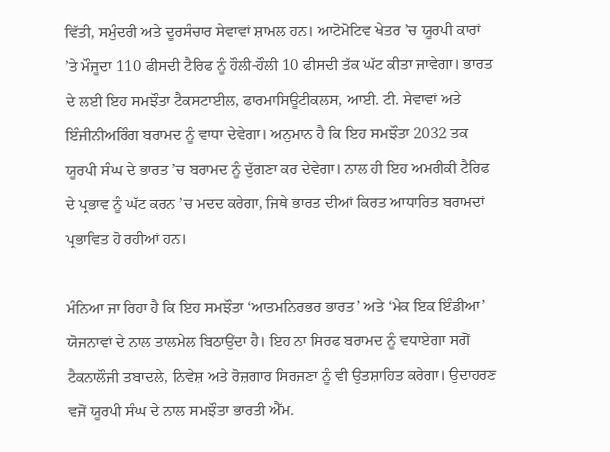ਵਿੱਤੀ, ਸਮੁੰਦਰੀ ਅਤੇ ਦੂਰਸੰਚਾਰ ਸੇਵਾਵਾਂ ਸ਼ਾਮਲ ਹਨ। ਆਟੋਮੋਟਿਵ ਖੇਤਰ ’ਚ ਯੂਰਪੀ ਕਾਰਾਂ ’ਤੇ ਮੌਜੂਦਾ 110 ਫੀਸਦੀ ਟੈਰਿਫ ਨੂੰ ਹੌਲੀ-ਹੌਲੀ 10 ਫੀਸਦੀ ਤੱਕ ਘੱਟ ਕੀਤਾ ਜਾਵੇਗਾ। ਭਾਰਤ ਦੇ ਲਈ ਇਹ ਸਮਝੌਤਾ ਟੈਕਸਟਾਈਲ, ਫਾਰਮਾਸਿਊਟੀਕਲਸ, ਆਈ. ਟੀ. ਸੇਵਾਵਾਂ ਅਤੇ ਇੰਜੀਨੀਅਰਿੰਗ ਬਰਾਮਦ ਨੂੰ ਵਾਧਾ ਦੇਵੇਗਾ। ਅਨੁਮਾਨ ਹੈ ਕਿ ਇਹ ਸਮਝੌਤਾ 2032 ਤਕ ਯੂਰਪੀ ਸੰਘ ਦੇ ਭਾਰਤ ’ਚ ਬਰਾਮਦ ਨੂੰ ਦੁੱਗਣਾ ਕਰ ਦੇਵੇਗਾ। ਨਾਲ ਹੀ ਇਹ ਅਮਰੀਕੀ ਟੈਰਿਫ ਦੇ ਪ੍ਰਭਾਵ ਨੂੰ ਘੱਟ ਕਰਨ ’ਚ ਮਦਦ ਕਰੇਗਾ, ਜਿਥੇ ਭਾਰਤ ਦੀਆਂ ਕਿਰਤ ਆਧਾਰਿਤ ਬਰਾਮਦਾਂ ਪ੍ਰਭਾਵਿਤ ਹੋ ਰਹੀਆਂ ਹਨ।

ਮੰਨਿਆ ਜਾ ਰਿਹਾ ਹੈ ਕਿ ਇਹ ਸਮਝੌਤਾ ‘ਆਤਮਨਿਰਭਰ ਭਾਰਤ’ ਅਤੇ ‘ਮੇਕ ਇਕ ਇੰਡੀਆ’ ਯੋਜਨਾਵਾਂ ਦੇ ਨਾਲ ਤਾਲਮੇਲ ਬਿਠਾਉਂਦਾ ਹੈ। ਇਹ ਨਾ ਸਿਰਫ ਬਰਾਮਦ ਨੂੰ ਵਧਾਏਗਾ ਸਗੋਂ ਟੈਕਨਾਲੌਜੀ ਤਬਾਦਲੇ, ਨਿਵੇਸ਼ ਅਤੇ ਰੋਜ਼ਗਾਰ ਸਿਰਜਣਾ ਨੂੰ ਵੀ ਉਤਸ਼ਾਹਿਤ ਕਰੇਗਾ। ਉਦਾਹਰਣ ਵਜੋਂ ਯੂਰਪੀ ਸੰਘ ਦੇ ਨਾਲ ਸਮਝੌਤਾ ਭਾਰਤੀ ਐੱਮ.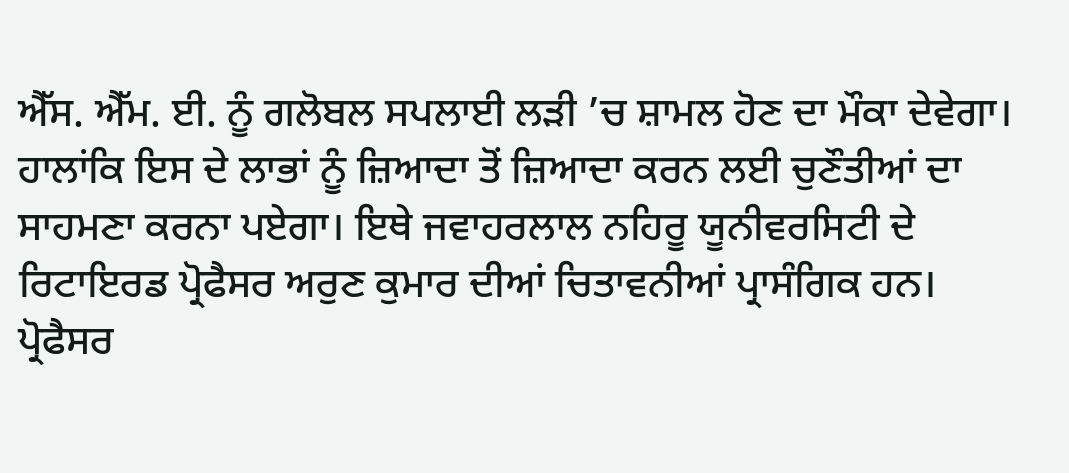ਐੱਸ. ਐੱਮ. ਈ. ਨੂੰ ਗਲੋਬਲ ਸਪਲਾਈ ਲੜੀ ’ਚ ਸ਼ਾਮਲ ਹੋਣ ਦਾ ਮੌਕਾ ਦੇਵੇਗਾ। ਹਾਲਾਂਕਿ ਇਸ ਦੇ ਲਾਭਾਂ ਨੂੰ ਜ਼ਿਆਦਾ ਤੋਂ ਜ਼ਿਆਦਾ ਕਰਨ ਲਈ ਚੁਣੌਤੀਆਂ ਦਾ ਸਾਹਮਣਾ ਕਰਨਾ ਪਏਗਾ। ਇਥੇ ਜਵਾਹਰਲਾਲ ਨਹਿਰੂ ਯੂਨੀਵਰਸਿਟੀ ਦੇ ਰਿਟਾਇਰਡ ਪ੍ਰੋਫੈਸਰ ਅਰੁਣ ਕੁਮਾਰ ਦੀਆਂ ਚਿਤਾਵਨੀਆਂ ਪ੍ਰਾਸੰਗਿਕ ਹਨ। ਪ੍ਰੋਫੈਸਰ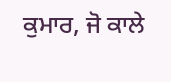ਕੁਮਾਰ, ਜੋ ਕਾਲੇ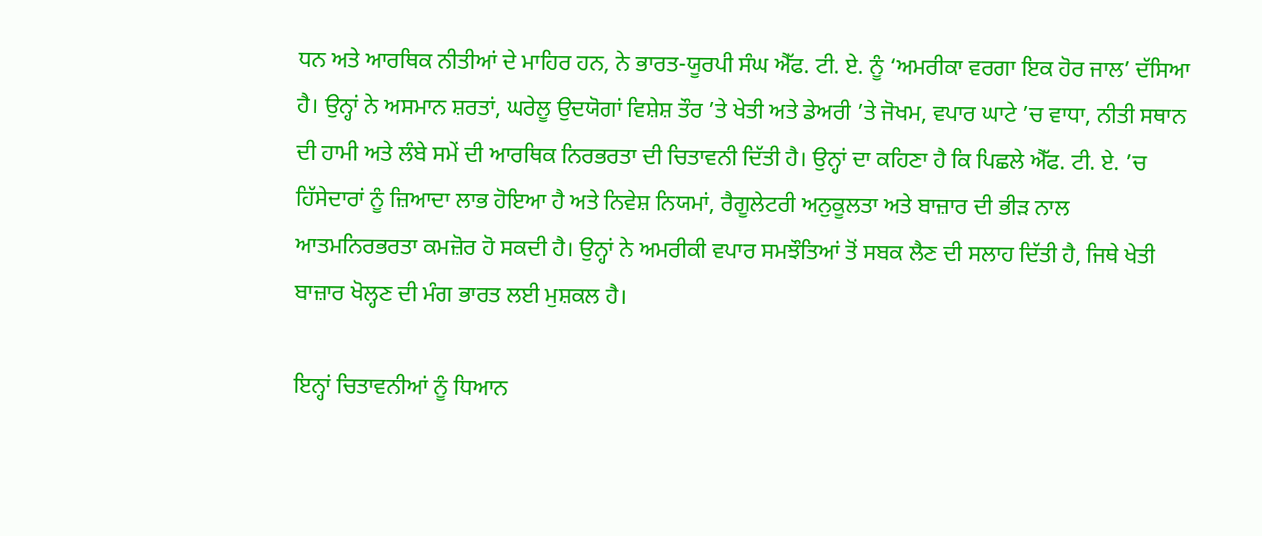ਧਨ ਅਤੇ ਆਰਥਿਕ ਨੀਤੀਆਂ ਦੇ ਮਾਹਿਰ ਹਨ, ਨੇ ਭਾਰਤ-ਯੂਰਪੀ ਸੰਘ ਐੱਫ. ਟੀ. ਏ. ਨੂੰ ‘ਅਮਰੀਕਾ ਵਰਗਾ ਇਕ ਹੋਰ ਜਾਲ’ ਦੱਸਿਆ ਹੈ। ਉਨ੍ਹਾਂ ਨੇ ਅਸਮਾਨ ਸ਼ਰਤਾਂ, ਘਰੇਲੂ ਉਦਯੋਗਾਂ ਵਿਸ਼ੇਸ਼ ਤੌਰ ’ਤੇ ਖੇਤੀ ਅਤੇ ਡੇਅਰੀ ’ਤੇ ਜੋਖਮ, ਵਪਾਰ ਘਾਟੇ ’ਚ ਵਾਧਾ, ਨੀਤੀ ਸਥਾਨ ਦੀ ਹਾਮੀ ਅਤੇ ਲੰਬੇ ਸਮੇਂ ਦੀ ਆਰਥਿਕ ਨਿਰਭਰਤਾ ਦੀ ਚਿਤਾਵਨੀ ਦਿੱਤੀ ਹੈ। ਉਨ੍ਹਾਂ ਦਾ ਕਹਿਣਾ ਹੈ ਕਿ ਪਿਛਲੇ ਐੱਫ. ਟੀ. ਏ. ’ਚ ਹਿੱਸੇਦਾਰਾਂ ਨੂੰ ਜ਼ਿਆਦਾ ਲਾਭ ਹੋਇਆ ਹੈ ਅਤੇ ਨਿਵੇਸ਼ ਨਿਯਮਾਂ, ਰੈਗੂਲੇਟਰੀ ਅਨੁਕੂਲਤਾ ਅਤੇ ਬਾਜ਼ਾਰ ਦੀ ਭੀੜ ਨਾਲ ਆਤਮਨਿਰਭਰਤਾ ਕਮਜ਼ੋਰ ਹੋ ਸਕਦੀ ਹੈ। ਉਨ੍ਹਾਂ ਨੇ ਅਮਰੀਕੀ ਵਪਾਰ ਸਮਝੌਤਿਆਂ ਤੋਂ ਸਬਕ ਲੈਣ ਦੀ ਸਲਾਹ ਦਿੱਤੀ ਹੈ, ਜਿਥੇ ਖੇਤੀ ਬਾਜ਼ਾਰ ਖੋਲ੍ਹਣ ਦੀ ਮੰਗ ਭਾਰਤ ਲਈ ਮੁਸ਼ਕਲ ਹੈ।

ਇਨ੍ਹਾਂ ਚਿਤਾਵਨੀਆਂ ਨੂੰ ਧਿਆਨ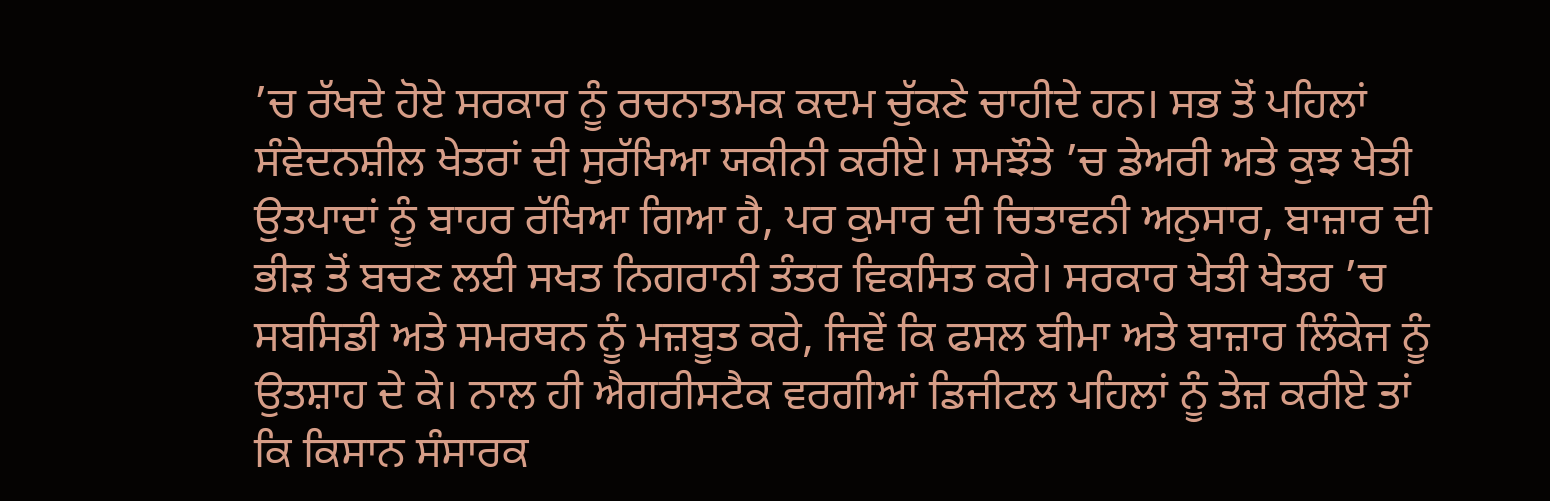’ਚ ਰੱਖਦੇ ਹੋਏ ਸਰਕਾਰ ਨੂੰ ਰਚਨਾਤਮਕ ਕਦਮ ਚੁੱਕਣੇ ਚਾਹੀਦੇ ਹਨ। ਸਭ ਤੋਂ ਪਹਿਲਾਂ ਸੰਵੇਦਨਸ਼ੀਲ ਖੇਤਰਾਂ ਦੀ ਸੁਰੱਖਿਆ ਯਕੀਨੀ ਕਰੀਏ। ਸਮਝੌਤੇ ’ਚ ਡੇਅਰੀ ਅਤੇ ਕੁਝ ਖੇਤੀ ਉਤਪਾਦਾਂ ਨੂੰ ਬਾਹਰ ਰੱਖਿਆ ਗਿਆ ਹੈ, ਪਰ ਕੁਮਾਰ ਦੀ ਚਿਤਾਵਨੀ ਅਨੁਸਾਰ, ਬਾਜ਼ਾਰ ਦੀ ਭੀੜ ਤੋਂ ਬਚਣ ਲਈ ਸਖਤ ਨਿਗਰਾਨੀ ਤੰਤਰ ਵਿਕਸਿਤ ਕਰੇ। ਸਰਕਾਰ ਖੇਤੀ ਖੇਤਰ ’ਚ ਸਬਸਿਡੀ ਅਤੇ ਸਮਰਥਨ ਨੂੰ ਮਜ਼ਬੂਤ ਕਰੇ, ਜਿਵੇਂ ਕਿ ਫਸਲ ਬੀਮਾ ਅਤੇ ਬਾਜ਼ਾਰ ਲਿੰਕੇਜ ਨੂੰ ਉਤਸ਼ਾਹ ਦੇ ਕੇ। ਨਾਲ ਹੀ ਐਗਰੀਸਟੈਕ ਵਰਗੀਆਂ ਡਿਜੀਟਲ ਪਹਿਲਾਂ ਨੂੰ ਤੇਜ਼ ਕਰੀਏ ਤਾਂ ਕਿ ਕਿਸਾਨ ਸੰਸਾਰਕ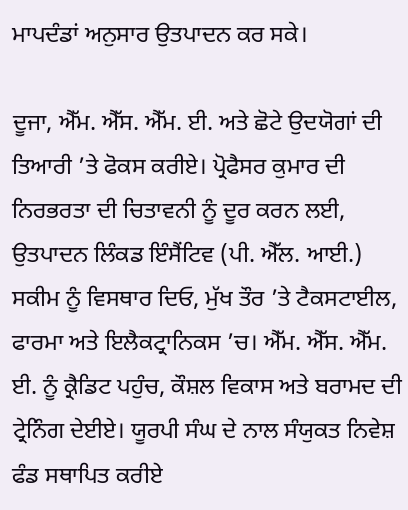ਮਾਪਦੰਡਾਂ ਅਨੁਸਾਰ ਉਤਪਾਦਨ ਕਰ ਸਕੇ।

ਦੂਜਾ, ਐੱਮ. ਐੱਸ. ਐੱਮ. ਈ. ਅਤੇ ਛੋਟੇ ਉਦਯੋਗਾਂ ਦੀ ਤਿਆਰੀ ’ਤੇ ਫੋਕਸ ਕਰੀਏ। ਪ੍ਰੋਫੈਸਰ ਕੁਮਾਰ ਦੀ ਨਿਰਭਰਤਾ ਦੀ ਚਿਤਾਵਨੀ ਨੂੰ ਦੂਰ ਕਰਨ ਲਈ, ਉਤਪਾਦਨ ਲਿੰਕਡ ਇੰਸੈਂਟਿਵ (ਪੀ. ਐੱਲ. ਆਈ.) ਸਕੀਮ ਨੂੰ ਵਿਸਥਾਰ ਦਿਓ, ਮੁੱਖ ਤੌਰ ’ਤੇ ਟੈਕਸਟਾਈਲ, ਫਾਰਮਾ ਅਤੇ ਇਲੈਕਟ੍ਰਾਨਿਕਸ ’ਚ। ਐੱਮ. ਐੱਸ. ਐੱਮ. ਈ. ਨੂੰ ਕ੍ਰੈਡਿਟ ਪਹੁੰਚ, ਕੌਸ਼ਲ ਵਿਕਾਸ ਅਤੇ ਬਰਾਮਦ ਦੀ ਟ੍ਰੇਨਿੰਗ ਦੇਈਏ। ਯੂਰਪੀ ਸੰਘ ਦੇ ਨਾਲ ਸੰਯੁਕਤ ਨਿਵੇਸ਼ ਫੰਡ ਸਥਾਪਿਤ ਕਰੀਏ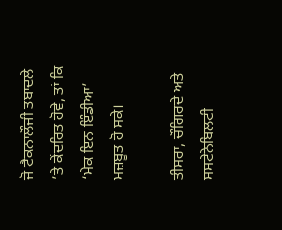ਜੋ ਟੈਕਨਾਲੌਜੀ ਤਬਾਦਲੇ ’ਤੇ ਕੇਂਦਰਿਤ ਹੋਵੇ, ਤਾਂ ਕਿ ‘ਮੇਕ ਇਨ ਇੰਡੀਆ’ ਮਜ਼ਬੂਤ ਹੋ ਸਕੇ।

ਤੀਸਰਾ, ਚੌਗਿਰਦੇ ਅਤੇ ਸਸਟੇਨੇਬਿਲਟੀ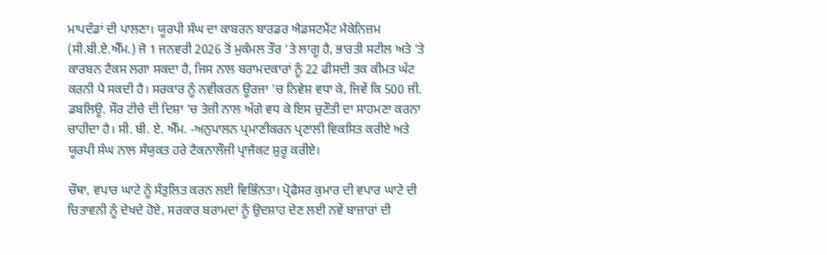ਮਾਪਦੰਡਾਂ ਦੀ ਪਾਲਣਾ। ਯੂਰਪੀ ਸੰਘ ਦਾ ਕਾਬਰਨ ਬਾਰਡਰ ਐਡਸਟਮੈਂਟ ਮੈਕੇਨਿਜ਼ਮ (ਸੀ.ਬੀ.ਏ.ਐੱਮ.) ਜੋ 1 ਜਨਵਰੀ 2026 ਤੋਂ ਮੁਕੰਮਲ ਤੌਰ ’ਤੇ ਲਾਗੂ ਹੈ, ਭਾਰਤੀ ਸਟੀਲ ਅਤੇ ’ਤੇ ਕਾਰਬਨ ਟੈਕਸ ਲਗਾ ਸਕਦਾ ਹੈ, ਜਿਸ ਨਾਲ ਬਰਾਮਦਕਾਰਾਂ ਨੂੰ 22 ਫੀਸਦੀ ਤਕ ਕੀਮਤ ਘੱਟ ਕਰਨੀ ਪੈ ਸਕਦੀ ਹੈ। ਸਰਕਾਰ ਨੂੰ ਨਵੀਕਰਨ ਊਰਜਾ ’ਚ ਨਿਵੇਸ਼ ਵਧਾ ਕੇ, ਜਿਵੇਂ ਕਿ 500 ਜੀ. ਡਬਲਿਊ. ਸੌਰ ਟੀਚੇ ਦੀ ਦਿਸ਼ਾ ’ਚ ਤੇਜ਼ੀ ਨਾਲ ਅੱਗੇ ਵਧ ਕੇ ਇਸ ਚੁਣੌਤੀ ਦਾ ਸਾਹਮਣਾ ਕਰਨਾ ਚਾਹੀਦਾ ਹੈ। ਸੀ. ਬੀ. ਏ. ਐੱਮ. -ਅਨੁਪਾਲਨ ਪ੍ਰਮਾਣੀਕਰਨ ਪ੍ਰਣਾਲੀ ਵਿਕਸਿਤ ਕਰੀਏ ਅਤੇ ਯੂਰਪੀ ਸੰਘ ਨਾਲ ਸੰਯੁਕਤ ਹਰੇ ਟੈਕਨਾਲੌਜੀ ਪ੍ਰਾਜੈਕਟ ਸ਼ੁਰੂ ਕਰੀਏ।

ਚੌਥਾ, ਵਪਾਰ ਘਾਟੇ ਨੂੰ ਸੰਤੁਲਿਤ ਕਰਨ ਲਈ ਵਿਭਿੰਨਤਾ। ਪ੍ਰੋਫੈਸਰ ਕੁਮਾਰ ਦੀ ਵਪਾਰ ਘਾਟੇ ਦੀ ਚਿਤਾਵਨੀ ਨੂੰ ਦੇਖਦੇ ਹੋਏ, ਸਰਕਾਰ ਬਰਾਮਦਾਂ ਨੂੰ ਉਦਸ਼ਾਹ ਦੇਣ ਲਈ ਨਵੇਂ ਬਾਜ਼ਾਰਾਂ ਦੀ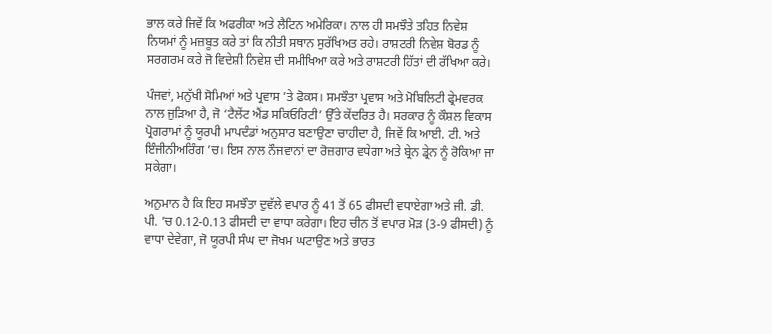ਭਾਲ ਕਰੇ ਜਿਵੇਂ ਕਿ ਅਫਰੀਕਾ ਅਤੇ ਲੈਟਿਨ ਅਮੇਰਿਕਾ। ਨਾਲ ਹੀ ਸਮਝੌਤੇ ਤਹਿਤ ਨਿਵੇਸ਼ ਨਿਯਮਾਂ ਨੂੰ ਮਜ਼ਬੂਤ ਕਰੇ ਤਾਂ ਕਿ ਨੀਤੀ ਸਥਾਨ ਸੁਰੱਖਿਅਤ ਰਹੇ। ਰਾਸ਼ਟਰੀ ਨਿਵੇਸ਼ ਬੋਰਡ ਨੂੰ ਸਰਗਰਮ ਕਰੇ ਜੋ ਵਿਦੇਸ਼ੀ ਨਿਵੇਸ਼ ਦੀ ਸਮੀਖਿਆ ਕਰੇ ਅਤੇ ਰਾਸ਼ਟਰੀ ਹਿੱਤਾਂ ਦੀ ਰੱਖਿਆ ਕਰੇ।

ਪੰਜਵਾਂ, ਮਨੁੱਖੀ ਸੋਮਿਆਂ ਅਤੇ ਪ੍ਰਵਾਸ ’ਤੇ ਫੋਕਸ। ਸਮਝੌਤਾ ਪ੍ਰਵਾਸ ਅਤੇ ਮੋਬਿਲਿਟੀ ਫ੍ਰੇਮਵਰਕ ਨਾਲ ਜੁੜਿਆ ਹੈ, ਜੋ ‘ਟੈਲੇਂਟ ਐਂਡ ਸਕਿਓਰਿਟੀ’ ਉੱਤੇ ਕੇਂਦਰਿਤ ਹੈ। ਸਰਕਾਰ ਨੂੰ ਕੌਸ਼ਲ ਵਿਕਾਸ ਪ੍ਰੋਗਰਾਮਾਂ ਨੂੰ ਯੂਰਪੀ ਮਾਪਦੰਡਾਂ ਅਨੁਸਾਰ ਬਣਾਉਣਾ ਚਾਹੀਦਾ ਹੈ, ਜਿਵੇਂ ਕਿ ਆਈ. ਟੀ. ਅਤੇ ਇੰਜੀਨੀਅਰਿੰਗ ’ਚ। ਇਸ ਨਾਲ ਨੌਜਵਾਨਾਂ ਦਾ ਰੋਜ਼ਗਾਰ ਵਧੇਗਾ ਅਤੇ ਬ੍ਰੇਨ ਡ੍ਰੇਨ ਨੂੰ ਰੋਕਿਆ ਜਾ ਸਕੇਗਾ।

ਅਨੁਮਾਨ ਹੈ ਕਿ ਇਹ ਸਮਝੌਤਾ ਦੁਵੱਲੇ ਵਪਾਰ ਨੂੰ 41 ਤੋਂ 65 ਫੀਸਦੀ ਵਧਾਏਗਾ ਅਤੇ ਜੀ. ਡੀ. ਪੀ. ’ਚ 0.12-0.13 ਫੀਸਦੀ ਦਾ ਵਾਧਾ ਕਰੇਗਾ। ਇਹ ਚੀਨ ਤੋਂ ਵਪਾਰ ਮੋੜ (3-9 ਫੀਸਦੀ) ਨੂੰ ਵਾਧਾ ਦੇਵੇਗਾ, ਜੋ ਯੂਰਪੀ ਸੰਘ ਦਾ ਜੋਖਮ ਘਟਾਉਣ ਅਤੇ ਭਾਰਤ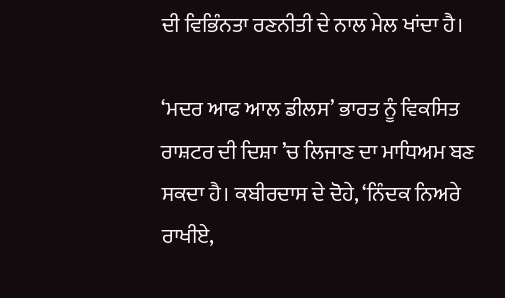ਦੀ ਵਿਭਿੰਨਤਾ ਰਣਨੀਤੀ ਦੇ ਨਾਲ ਮੇਲ ਖਾਂਦਾ ਹੈ।

‘ਮਦਰ ਆਫ ਆਲ ਡੀਲਸ’ ਭਾਰਤ ਨੂੰ ਵਿਕਸਿਤ ਰਾਸ਼ਟਰ ਦੀ ਦਿਸ਼ਾ ’ਚ ਲਿਜਾਣ ਦਾ ਮਾਧਿਅਮ ਬਣ ਸਕਦਾ ਹੈ। ਕਬੀਰਦਾਸ ਦੇ ਦੋਹੇ, ‘ਨਿੰਦਕ ਨਿਅਰੇ ਰਾਖੀਏ,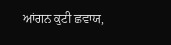ਆਂਗਨ ਕੁਟੀ ਛਵਾਯ,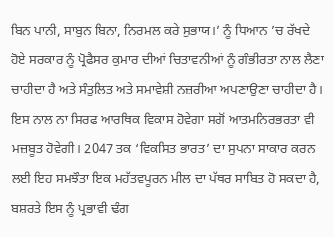ਬਿਨ ਪਾਨੀ, ਸਾਬੁਨ ਬਿਨਾ, ਨਿਰਮਲ ਕਰੇ ਸੁਭਾਯ।’ ਨੂੰ ਧਿਆਨ ’ਚ ਰੱਖਦੇ ਹੋਏ ਸਰਕਾਰ ਨੂੰ ਪ੍ਰੋਫੈਸਰ ਕੁਮਾਰ ਦੀਆਂ ਚਿਤਾਵਨੀਆਂ ਨੂੰ ਗੰਭੀਰਤਾ ਨਾਲ ਲੈਣਾ ਚਾਹੀਦਾ ਹੈ ਅਤੇ ਸੰਤੁਲਿਤ ਅਤੇ ਸਮਾਵੇਸ਼ੀ ਨਜ਼ਰੀਆ ਅਪਣਾਉਣਾ ਚਾਹੀਦਾ ਹੈ। ਇਸ ਨਾਲ ਨਾ ਸਿਰਫ ਆਰਥਿਕ ਵਿਕਾਸ ਹੋਵੇਗਾ ਸਗੋਂ ਆਤਮਨਿਰਭਰਤਾ ਵੀ ਮਜ਼ਬੂਤ ਹੋਵੇਗੀ। 2047 ਤਕ ‘ਵਿਕਸਿਤ ਭਾਰਤ’ ਦਾ ਸੁਪਨਾ ਸਾਕਾਰ ਕਰਨ ਲਈ ਇਹ ਸਮਝੌਤਾ ਇਕ ਮਹੱਤਵਪੂਰਨ ਮੀਲ ਦਾ ਪੱਥਰ ਸਾਬਿਤ ਹੋ ਸਕਦਾ ਹੈ, ਬਸ਼ਰਤੇ ਇਸ ਨੂੰ ਪ੍ਰਭਾਵੀ ਢੰਗ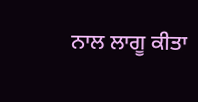ਨਾਲ ਲਾਗੂ ਕੀਤਾ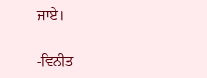ਜਾਏ।

-ਵਿਨੀਤ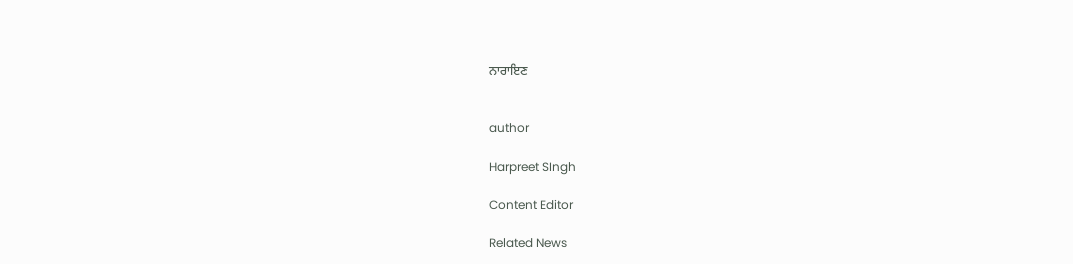ਨਾਰਾਇਣ


author

Harpreet SIngh

Content Editor

Related News